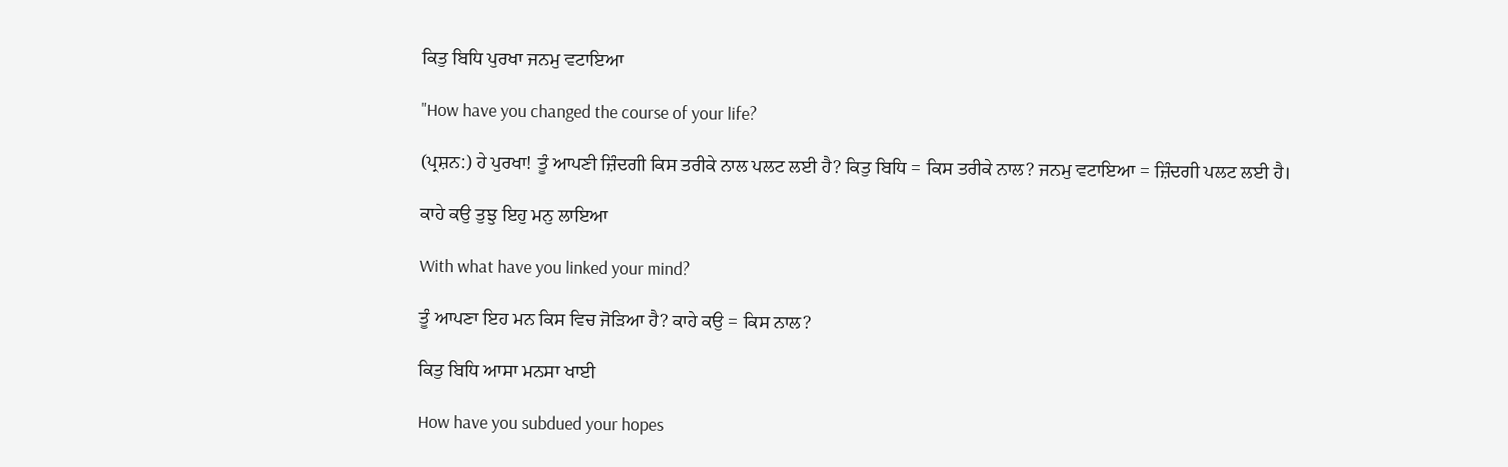ਕਿਤੁ ਬਿਧਿ ਪੁਰਖਾ ਜਨਮੁ ਵਟਾਇਆ

"How have you changed the course of your life?

(ਪ੍ਰਸ਼ਨ:) ਹੇ ਪੁਰਖਾ! ਤੂੰ ਆਪਣੀ ਜ਼ਿੰਦਗੀ ਕਿਸ ਤਰੀਕੇ ਨਾਲ ਪਲਟ ਲਈ ਹੈ? ਕਿਤੁ ਬਿਧਿ = ਕਿਸ ਤਰੀਕੇ ਨਾਲ? ਜਨਮੁ ਵਟਾਇਆ = ਜ਼ਿੰਦਗੀ ਪਲਟ ਲਈ ਹੈ।

ਕਾਹੇ ਕਉ ਤੁਝੁ ਇਹੁ ਮਨੁ ਲਾਇਆ

With what have you linked your mind?

ਤੂੰ ਆਪਣਾ ਇਹ ਮਨ ਕਿਸ ਵਿਚ ਜੋੜਿਆ ਹੈ? ਕਾਹੇ ਕਉ = ਕਿਸ ਨਾਲ?

ਕਿਤੁ ਬਿਧਿ ਆਸਾ ਮਨਸਾ ਖਾਈ

How have you subdued your hopes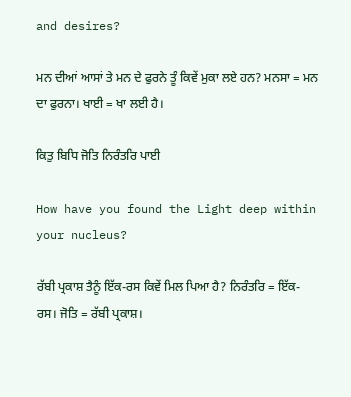and desires?

ਮਨ ਦੀਆਂ ਆਸਾਂ ਤੇ ਮਨ ਦੇ ਫੁਰਨੇ ਤੂੰ ਕਿਵੇਂ ਮੁਕਾ ਲਏ ਹਨ? ਮਨਸਾ = ਮਨ ਦਾ ਫੁਰਨਾ। ਖਾਈ = ਖਾ ਲਈ ਹੈ।

ਕਿਤੁ ਬਿਧਿ ਜੋਤਿ ਨਿਰੰਤਰਿ ਪਾਈ

How have you found the Light deep within your nucleus?

ਰੱਬੀ ਪ੍ਰਕਾਸ਼ ਤੈਨੂੰ ਇੱਕ-ਰਸ ਕਿਵੇਂ ਮਿਲ ਪਿਆ ਹੈ? ਨਿਰੰਤਰਿ = ਇੱਕ-ਰਸ। ਜੋਤਿ = ਰੱਬੀ ਪ੍ਰਕਾਸ਼।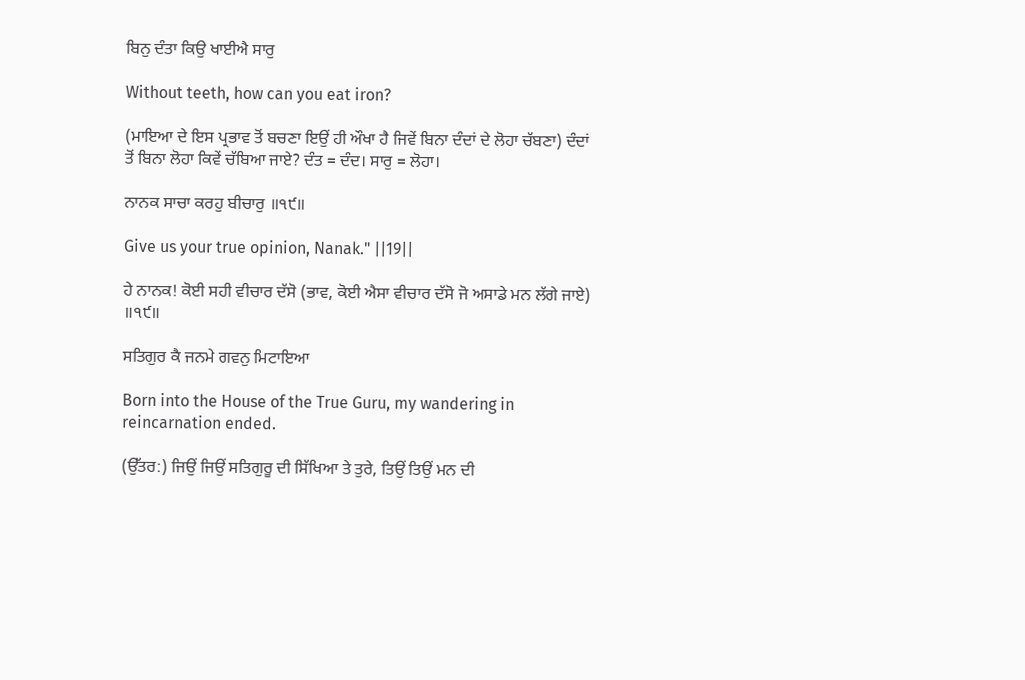ਬਿਨੁ ਦੰਤਾ ਕਿਉ ਖਾਈਐ ਸਾਰੁ

Without teeth, how can you eat iron?

(ਮਾਇਆ ਦੇ ਇਸ ਪ੍ਰਭਾਵ ਤੋਂ ਬਚਣਾ ਇਉਂ ਹੀ ਔਖਾ ਹੈ ਜਿਵੇਂ ਬਿਨਾ ਦੰਦਾਂ ਦੇ ਲੋਹਾ ਚੱਬਣਾ) ਦੰਦਾਂ ਤੋਂ ਬਿਨਾ ਲੋਹਾ ਕਿਵੇਂ ਚੱਬਿਆ ਜਾਏ? ਦੰਤ = ਦੰਦ। ਸਾਰੁ = ਲੋਹਾ।

ਨਾਨਕ ਸਾਚਾ ਕਰਹੁ ਬੀਚਾਰੁ ॥੧੯॥

Give us your true opinion, Nanak." ||19||

ਹੇ ਨਾਨਕ! ਕੋਈ ਸਹੀ ਵੀਚਾਰ ਦੱਸੋ (ਭਾਵ, ਕੋਈ ਐਸਾ ਵੀਚਾਰ ਦੱਸੋ ਜੋ ਅਸਾਡੇ ਮਨ ਲੱਗੇ ਜਾਏ) ॥੧੯॥

ਸਤਿਗੁਰ ਕੈ ਜਨਮੇ ਗਵਨੁ ਮਿਟਾਇਆ

Born into the House of the True Guru, my wandering in reincarnation ended.

(ਉੱਤਰ:) ਜਿਉਂ ਜਿਉਂ ਸਤਿਗੁਰੂ ਦੀ ਸਿੱਖਿਆ ਤੇ ਤੁਰੇ, ਤਿਉਂ ਤਿਉਂ ਮਨ ਦੀ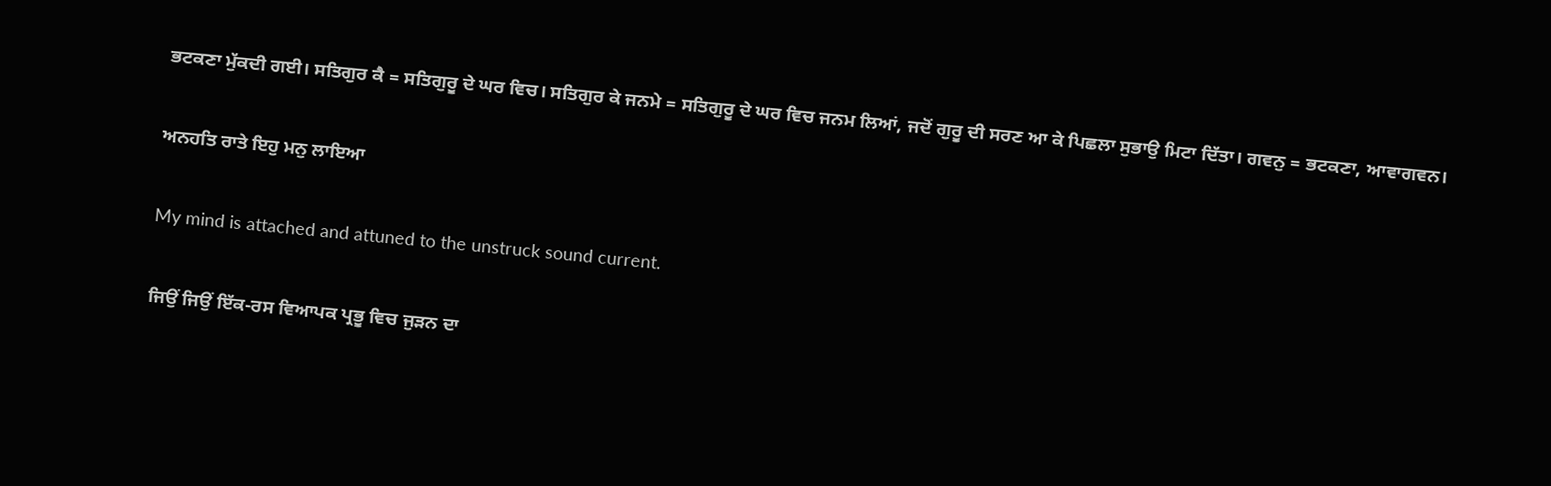ਭਟਕਣਾ ਮੁੱਕਦੀ ਗਈ। ਸਤਿਗੁਰ ਕੈ = ਸਤਿਗੁਰੂ ਦੇ ਘਰ ਵਿਚ। ਸਤਿਗੁਰ ਕੇ ਜਨਮੇ = ਸਤਿਗੁਰੂ ਦੇ ਘਰ ਵਿਚ ਜਨਮ ਲਿਆਂ, ਜਦੋਂ ਗੁਰੂ ਦੀ ਸਰਣ ਆ ਕੇ ਪਿਛਲਾ ਸੁਭਾਉ ਮਿਟਾ ਦਿੱਤਾ। ਗਵਨੁ = ਭਟਕਣਾ, ਆਵਾਗਵਨ।

ਅਨਹਤਿ ਰਾਤੇ ਇਹੁ ਮਨੁ ਲਾਇਆ

My mind is attached and attuned to the unstruck sound current.

ਜਿਉਂ ਜਿਉਂ ਇੱਕ-ਰਸ ਵਿਆਪਕ ਪ੍ਰਭੂ ਵਿਚ ਜੁੜਨ ਦਾ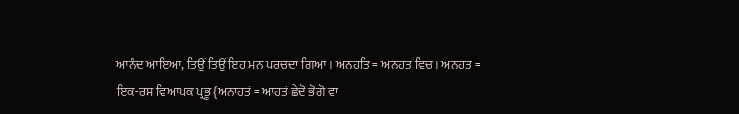ਆਨੰਦ ਆਇਆ, ਤਿਉਂ ਤਿਉਂ ਇਹ ਮਨ ਪਰਚਦਾ ਗਿਆ। ਅਨਹਤਿ = ਅਨਹਤ ਵਿਚ। ਅਨਹਤ = ਇਕ-ਰਸ ਵਿਆਪਕ ਪ੍ਰਭੂ {ਅਨਾਹਤਂ = ਆਹਤਂ ਛੇਦੋ ਭੋਗੋ ਵਾ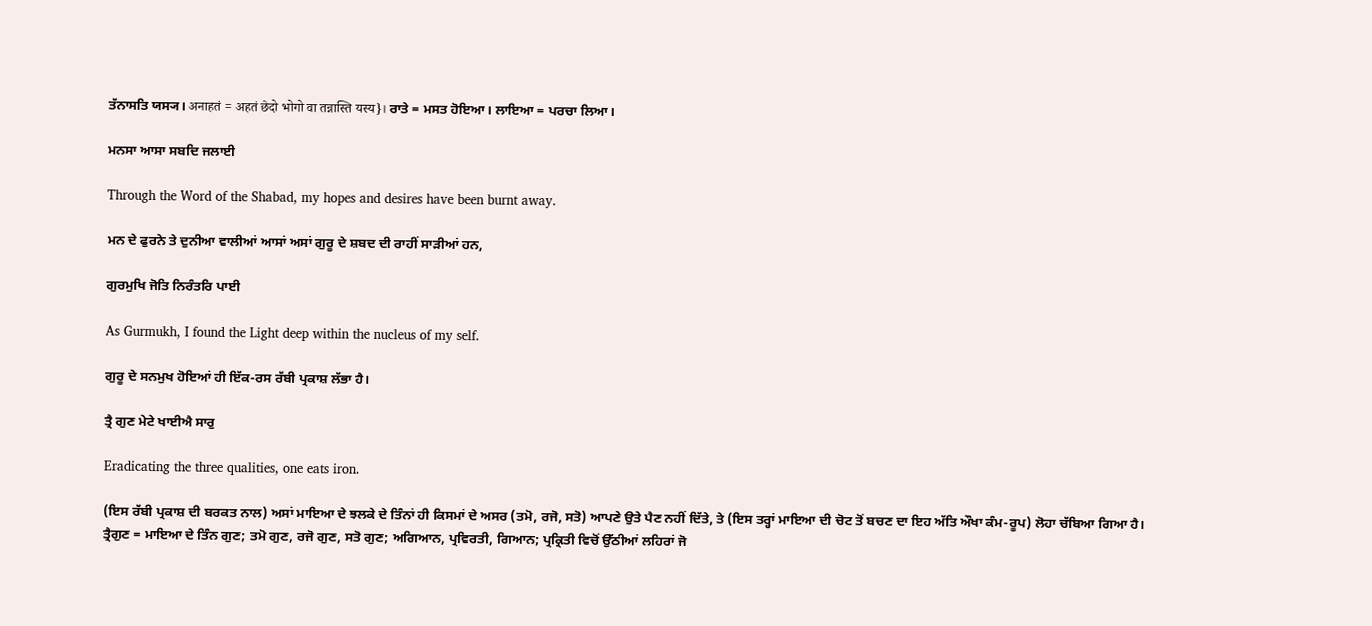ਤੱਨਾਸਤਿ ਯਸ੍ਯ। अनाहतं = अहतं छेदो भोगो वा तन्नास्ति यस्य}। ਰਾਤੇ = ਮਸਤ ਹੋਇਆ। ਲਾਇਆ = ਪਰਚਾ ਲਿਆ।

ਮਨਸਾ ਆਸਾ ਸਬਦਿ ਜਲਾਈ

Through the Word of the Shabad, my hopes and desires have been burnt away.

ਮਨ ਦੇ ਫੁਰਨੇ ਤੇ ਦੁਨੀਆ ਵਾਲੀਆਂ ਆਸਾਂ ਅਸਾਂ ਗੁਰੂ ਦੇ ਸ਼ਬਦ ਦੀ ਰਾਹੀਂ ਸਾੜੀਆਂ ਹਨ,

ਗੁਰਮੁਖਿ ਜੋਤਿ ਨਿਰੰਤਰਿ ਪਾਈ

As Gurmukh, I found the Light deep within the nucleus of my self.

ਗੁਰੂ ਦੇ ਸਨਮੁਖ ਹੋਇਆਂ ਹੀ ਇੱਕ-ਰਸ ਰੱਬੀ ਪ੍ਰਕਾਸ਼ ਲੱਭਾ ਹੈ।

ਤ੍ਰੈ ਗੁਣ ਮੇਟੇ ਖਾਈਐ ਸਾਰੁ

Eradicating the three qualities, one eats iron.

(ਇਸ ਰੱਬੀ ਪ੍ਰਕਾਸ਼ ਦੀ ਬਰਕਤ ਨਾਲ) ਅਸਾਂ ਮਾਇਆ ਦੇ ਝਲਕੇ ਦੇ ਤਿੰਨਾਂ ਹੀ ਕਿਸਮਾਂ ਦੇ ਅਸਰ (ਤਮੋ, ਰਜੋ, ਸਤੋ) ਆਪਣੇ ਉਤੇ ਪੈਣ ਨਹੀਂ ਦਿੱਤੇ, ਤੇ (ਇਸ ਤਰ੍ਹਾਂ ਮਾਇਆ ਦੀ ਚੋਟ ਤੋਂ ਬਚਣ ਦਾ ਇਹ ਅੱਤਿ ਔਖਾ ਕੰਮ-ਰੂਪ) ਲੋਹਾ ਚੱਬਿਆ ਗਿਆ ਹੈ। ਤ੍ਰੈਗੁਣ = ਮਾਇਆ ਦੇ ਤਿੰਨ ਗੁਣ; ਤਮੋ ਗੁਣ, ਰਜੋ ਗੁਣ, ਸਤੋ ਗੁਣ; ਅਗਿਆਨ, ਪ੍ਰਵਿਰਤੀ, ਗਿਆਨ; ਪ੍ਰਕ੍ਰਿਤੀ ਵਿਚੋਂ ਉੱਠੀਆਂ ਲਹਿਰਾਂ ਜੋ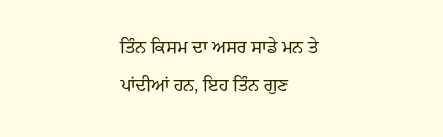ਤਿੰਨ ਕਿਸਮ ਦਾ ਅਸਰ ਸਾਡੇ ਮਨ ਤੇ ਪਾਂਦੀਆਂ ਹਨ, ਇਹ ਤਿੰਨ ਗੁਣ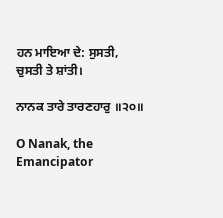ਹਨ ਮਾਇਆ ਦੇ: ਸੁਸਤੀ, ਚੁਸਤੀ ਤੇ ਸ਼ਾਂਤੀ।

ਨਾਨਕ ਤਾਰੇ ਤਾਰਣਹਾਰੁ ॥੨੦॥

O Nanak, the Emancipator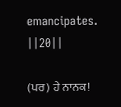emancipates. ||20||

(ਪਰ) ਹੇ ਨਾਨਕ!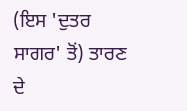(ਇਸ 'ਦੁਤਰ ਸਾਗਰ' ਤੋਂ) ਤਾਰਣ ਦੇ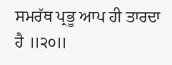ਸਮਰੱਥ ਪ੍ਰਭੂ ਆਪ ਹੀ ਤਾਰਦਾ ਹੈ ॥੨੦॥